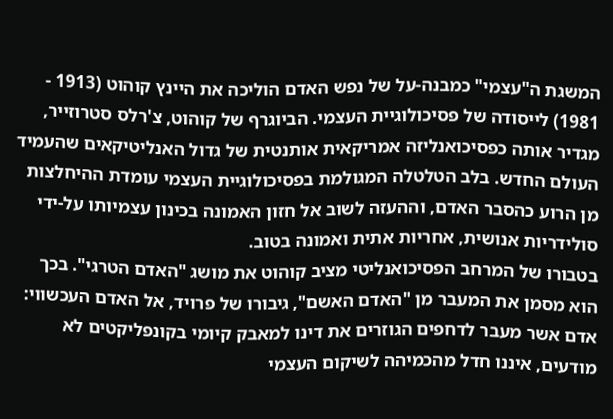המשגת ה"עצמי" כמבנה-על של נפש האדם הוליכה את היינץ קוהוט (1913 - 1981) לייסודה של פסיכולוגיית העצמי. הביוגרף של קוהוט, צ'רלס סטרוזייר, מגדיר אותה כפסיכואנליזה אמריקאית אותנטית של גדול האנליטיקאים שהעמיד העולם החדש. בלב הטלטלה המגולמת בפסיכולוגיית העצמי עומדת ההיחלצות מן הרוע כהסבר האדם, וההעזה לשוב אל חזון האמונה בכינון עצמיותו על-ידי סולידריות אנושית, אחריות אתית ואמונה בטוב.
בטבורו של המרחב הפסיכואנליטי מציב קוהוט את מושג "האדם הטרגי". בכך הוא מסמן את המעבר מן "האדם האשם", גיבורו של פרויד, אל האדם העכשווי: אדם אשר מעבר לדחפים הגוזרים את דינו למאבק קיומי בקונפליקטים לא מודעים, איננו חדל מהכמיהה לשיקום העצמי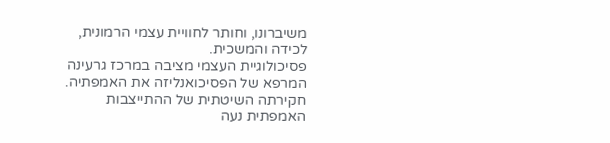משיברונו, וחותר לחוויית עצמי הרמונית, לכידה והמשכית.
פסיכולוגיית העצמי מציבה במרכז גרעינה המרפא של הפסיכואנליזה את האמפתיה. חקירתה השיטתית של ההתייצבות האמפתית נעה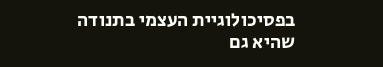בפסיכולוגיית העצמי בתנודה שהיא גם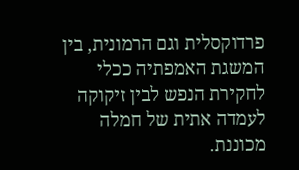פרדוקסלית וגם הרמונית, בין המשגת האמפתיה ככלי לחקירת הנפש לבין זיקוקה לעמדה אתית של חמלה מכוננת.